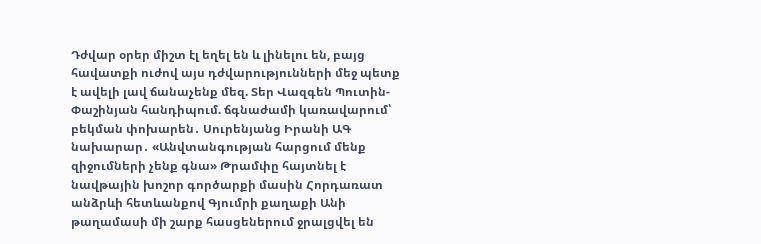Դժվար օրեր միշտ էլ եղել են և լինելու են, բայց հավատքի ուժով այս դժվարությունների մեջ պետք է ավելի լավ ճանաչենք մեզ. Տեր Վազգեն Պուտին-Փաշինյան հանդիպում. ճգնաժամի կառավարում՝ բեկման փոխարեն․ Սուրենյանց Իրանի ԱԳ նախարար․ «Անվտանգության հարցում մենք զիջումների չենք գնա» Թրամփը հայտնել է նավթային խոշոր գործարքի մասին Հորդառատ անձրևի հետևանքով Գյումրի քաղաքի Անի թաղամասի մի շարք հասցեներում ջրալցվել են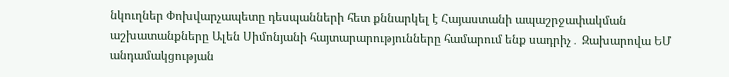նկուղներ Փոխվարչապետը դեսպանների հետ քննարկել է Հայաստանի ապաշրջափակման աշխատանքները Ալեն Սիմոնյանի հայտարարությունները համարում ենք սադրիչ․ Զախարովա ԵՄ անդամակցության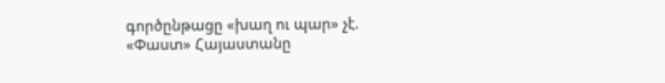գործընթացը «խաղ ու պար» չէ. «Փաստ» Հայաստանը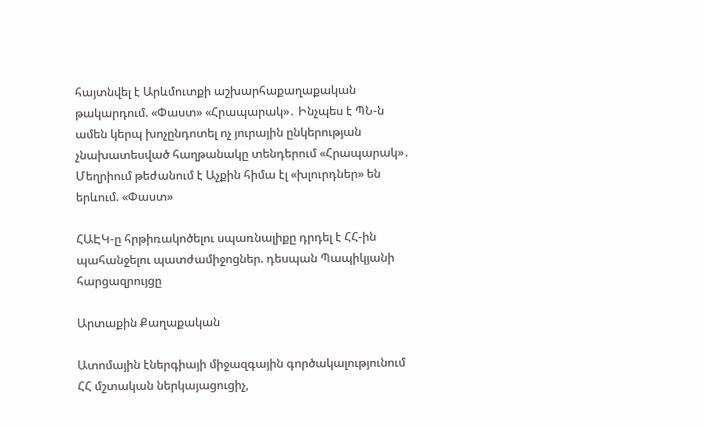հայտնվել է Արևմուտքի աշխարհաքաղաքական թակարդում. «Փաստ» «Հրապարակ»․ Ինչպես է ՊՆ-ն ամեն կերպ խոչընդոտել ոչ յուրային ընկերության չնախատեսված հաղթանակը տենդերում «Հրապարակ»․ Մեղրիում թեժանում է Աչքին հիմա էլ «խլուրդներ» են երևում. «Փաստ»

ՀԱԷԿ-ը հրթիռակոծելու սպառնալիքը դրդել է ՀՀ-ին պահանջելու պատժամիջոցներ. դեսպան Պապիկյանի հարցազրույցը

Արտաքին Քաղաքական

Ատոմային էներգիայի միջազգային գործակալությունում ՀՀ մշտական ներկայացուցիչ,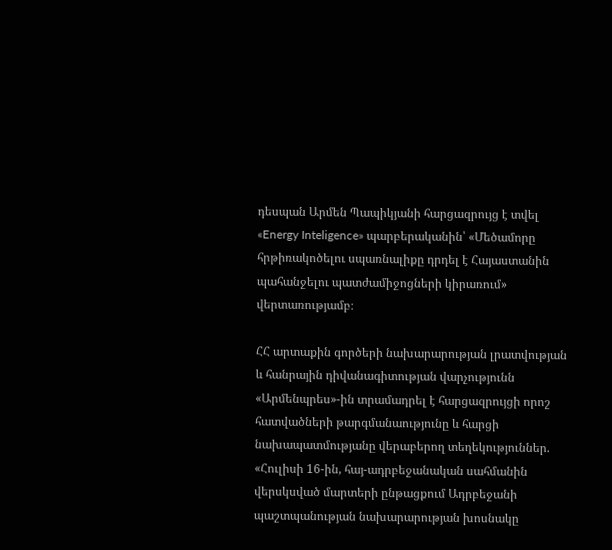դեսպան Արմեն Պապիկյանի հարցազրույց է տվել «Energy Inteligence» պարբերականին՝ «Մեծամորը հրթիռակոծելու սպառնալիքը դրդել է Հայաստանին պահանջելու պատժամիջոցների կիրառում» վերտառությամբ։

ՀՀ արտաքին գործերի նախարարության լրատվության և հանրային դիվանագիտության վարչությունն «Արմենպրես»-ին տրամադրել է հարցազրույցի որոշ հատվածների թարգմանաությունը և հարցի նախապատմությանը վերաբերող տեղեկություններ. «Հուլիսի 16-ին, հայ-ադրբեջանական սահմանին վերսկսված մարտերի ընթացքում Ադրբեջանի պաշտպանության նախարարության խոսնակը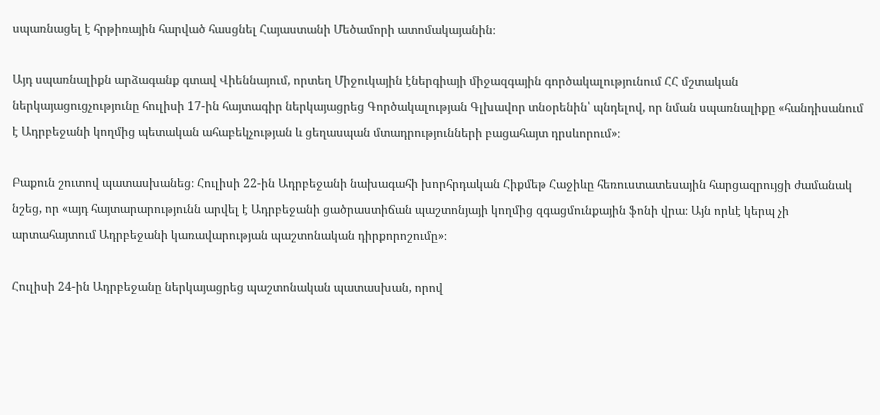սպառնացել է հրթիռային հարված հասցնել Հայաստանի Մեծամորի ատոմակայանին։

Այդ սպառնալիքն արձագանք գտավ Վիեննայում, որտեղ Միջուկային էներգիայի միջազգային գործակալությունում ՀՀ մշտական ներկայացուցչությունը հուլիսի 17-ին հայտագիր ներկայացրեց Գործակալության Գլխավոր տնօրենին՝ պնդելով, որ նման սպառնալիքը «հանդիսանում է Ադրբեջանի կողմից պետական ահաբեկչության և ցեղասպան մտադրությունների բացահայտ դրսևորում»։

Բաքուն շուտով պատասխանեց։ Հուլիսի 22-ին Ադրբեջանի նախագահի խորհրդական Հիքմեթ Հաջիևը հեռուստատեսային հարցազրույցի ժամանակ նշեց, որ «այդ հայտարարությունն արվել է Ադրբեջանի ցածրաստիճան պաշտոնյայի կողմից զգացմունքային ֆոնի վրա։ Այն որևէ կերպ չի արտահայտում Ադրբեջանի կառավարության պաշտոնական դիրքորոշումը»։

Հուլիսի 24-ին Ադրբեջանը ներկայացրեց պաշտոնական պատասխան, որով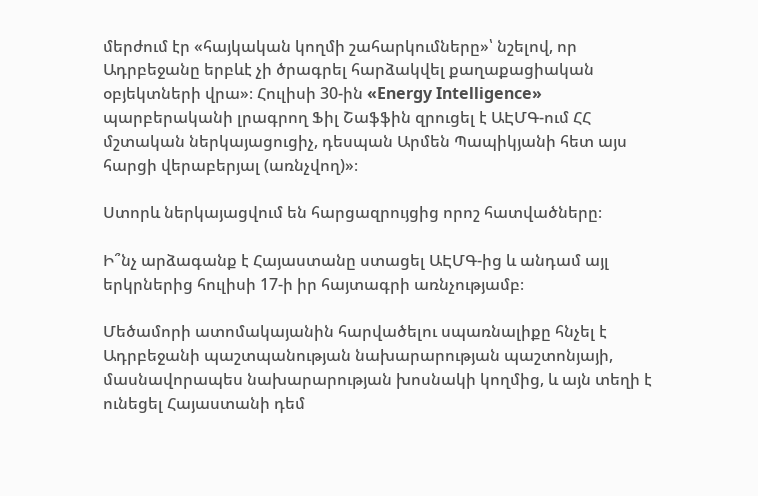մերժում էր «հայկական կողմի շահարկումները»՝ նշելով, որ Ադրբեջանը երբևէ չի ծրագրել հարձակվել քաղաքացիական օբյեկտների վրա»։ Հուլիսի 30-ին «Energy Intelligence» պարբերականի լրագրող Ֆիլ Շաֆֆին զրուցել է ԱԷՄԳ-ում ՀՀ մշտական ներկայացուցիչ, դեսպան Արմեն Պապիկյանի հետ այս հարցի վերաբերյալ (առնչվող)»։

Ստորև ներկայացվում են հարցազրույցից որոշ հատվածները։

Ի՞նչ արձագանք է Հայաստանը ստացել ԱԷՄԳ-ից և անդամ այլ երկրներից հուլիսի 17-ի իր հայտագրի առնչությամբ։

Մեծամորի ատոմակայանին հարվածելու սպառնալիքը հնչել է Ադրբեջանի պաշտպանության նախարարության պաշտոնյայի, մասնավորապես նախարարության խոսնակի կողմից, և այն տեղի է ունեցել Հայաստանի դեմ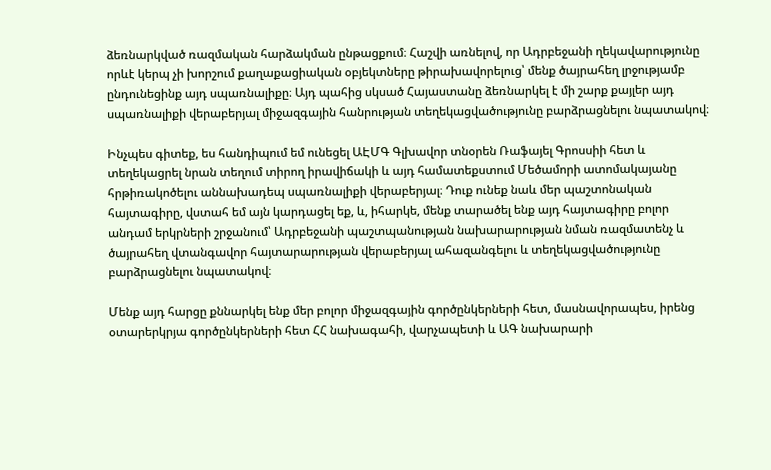ձեռնարկված ռազմական հարձակման ընթացքում։ Հաշվի առնելով, որ Ադրբեջանի ղեկավարությունը որևէ կերպ չի խորշում քաղաքացիական օբյեկտները թիրախավորելուց՝ մենք ծայրահեղ լրջությամբ ընդունեցինք այդ սպառնալիքը։ Այդ պահից սկսած Հայաստանը ձեռնարկել է մի շարք քայլեր այդ սպառնալիքի վերաբերյալ միջազգային հանրության տեղեկացվածությունը բարձրացնելու նպատակով։

Ինչպես գիտեք, ես հանդիպում եմ ունեցել ԱԷՄԳ Գլխավոր տնօրեն Ռաֆայել Գրոսսիի հետ և տեղեկացրել նրան տեղում տիրող իրավիճակի և այդ համատեքստում Մեծամորի ատոմակայանը հրթիռակոծելու աննախադեպ սպառնալիքի վերաբերյալ։ Դուք ունեք նաև մեր պաշտոնական հայտագիրը, վստահ եմ այն կարդացել եք, և, իհարկե, մենք տարածել ենք այդ հայտագիրը բոլոր անդամ երկրների շրջանում՝ Ադրբեջանի պաշտպանության նախարարության նման ռազմատենչ և ծայրահեղ վտանգավոր հայտարարության վերաբերյալ ահազանգելու և տեղեկացվածությունը բարձրացնելու նպատակով։

Մենք այդ հարցը քննարկել ենք մեր բոլոր միջազգային գործընկերների հետ, մասնավորապես, իրենց օտարերկրյա գործընկերների հետ ՀՀ նախագահի, վարչապետի և ԱԳ նախարարի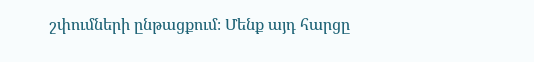շփումների ընթացքում։ Մենք այդ հարցը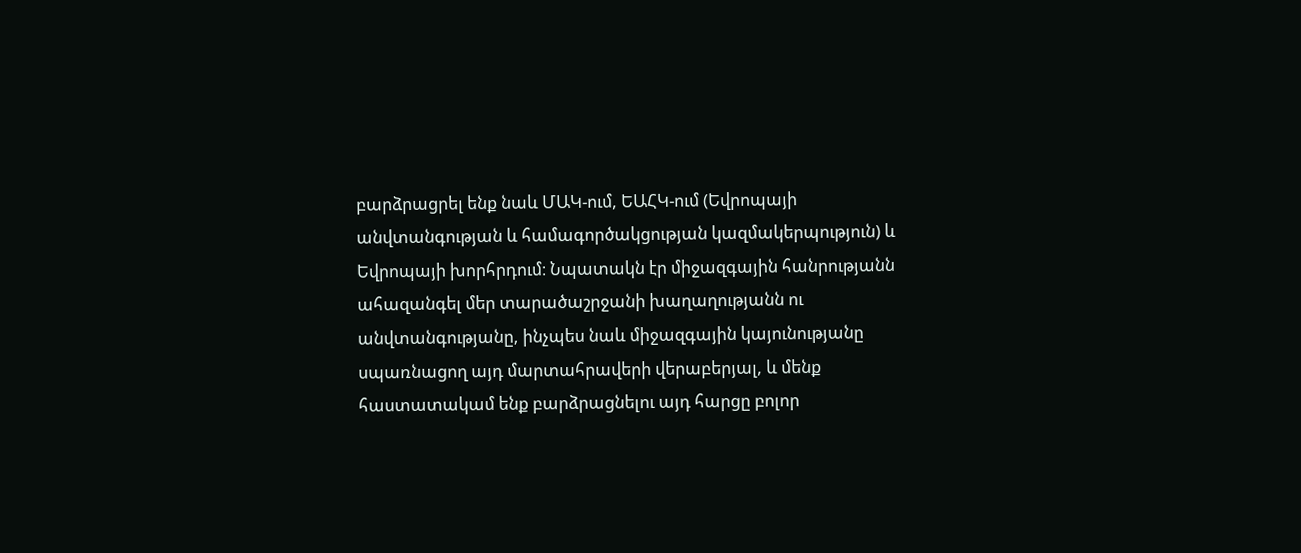բարձրացրել ենք նաև ՄԱԿ-ում, ԵԱՀԿ-ում (Եվրոպայի անվտանգության և համագործակցության կազմակերպություն) և Եվրոպայի խորհրդում։ Նպատակն էր միջազգային հանրությանն ահազանգել մեր տարածաշրջանի խաղաղությանն ու անվտանգությանը, ինչպես նաև միջազգային կայունությանը սպառնացող այդ մարտահրավերի վերաբերյալ, և մենք հաստատակամ ենք բարձրացնելու այդ հարցը բոլոր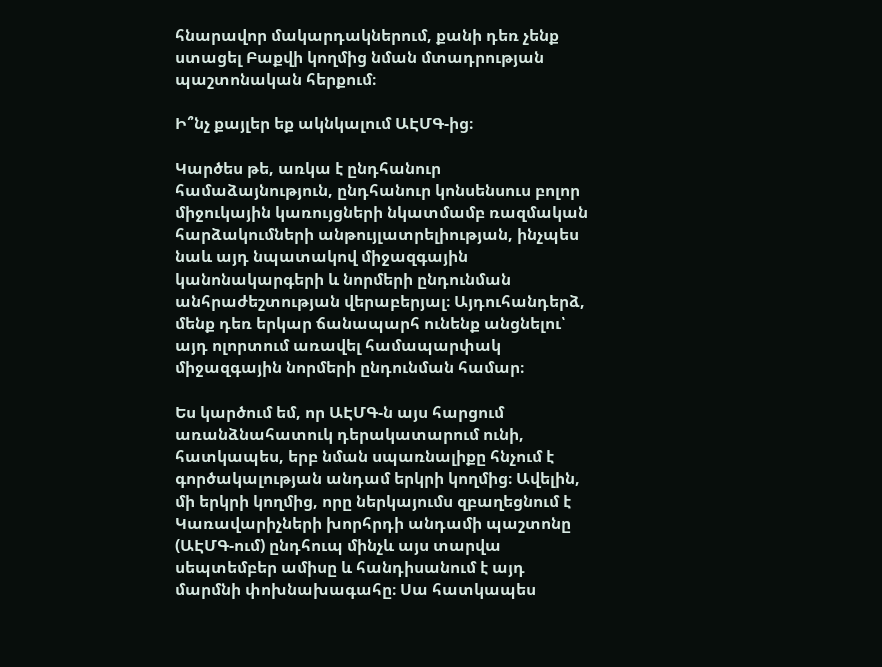հնարավոր մակարդակներում, քանի դեռ չենք ստացել Բաքվի կողմից նման մտադրության պաշտոնական հերքում։

Ի՞նչ քայլեր եք ակնկալում ԱԷՄԳ-ից։

Կարծես թե, առկա է ընդհանուր համաձայնություն, ընդհանուր կոնսենսուս բոլոր միջուկային կառույցների նկատմամբ ռազմական հարձակումների անթույլատրելիության, ինչպես նաև այդ նպատակով միջազգային կանոնակարգերի և նորմերի ընդունման անհրաժեշտության վերաբերյալ։ Այդուհանդերձ, մենք դեռ երկար ճանապարհ ունենք անցնելու՝ այդ ոլորտում առավել համապարփակ միջազգային նորմերի ընդունման համար։

Ես կարծում եմ, որ ԱԷՄԳ-ն այս հարցում առանձնահատուկ դերակատարում ունի, հատկապես, երբ նման սպառնալիքը հնչում է գործակալության անդամ երկրի կողմից։ Ավելին, մի երկրի կողմից, որը ներկայումս զբաղեցնում է Կառավարիչների խորհրդի անդամի պաշտոնը (ԱԷՄԳ-ում) ընդհուպ մինչև այս տարվա սեպտեմբեր ամիսը և հանդիսանում է այդ մարմնի փոխնախագահը։ Սա հատկապես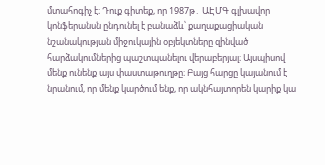մտահոգիչ է։ Դուք գիտեք, որ 1987թ․ ԱԷՄԳ գլխավոր կոնֆերանսն ընդունել է բանաձև՝ քաղաքացիական նշանակության միջուկային օբյեկտները զինված հարձակումներից պաշտպանելու վերաբերյալ։ Այսպիսով մենք ունենք այս փաստաթուղթը։ Բայց հարցը կայանում է նրանում, որ մենք կարծում ենք, որ ակնհայտորեն կարիք կա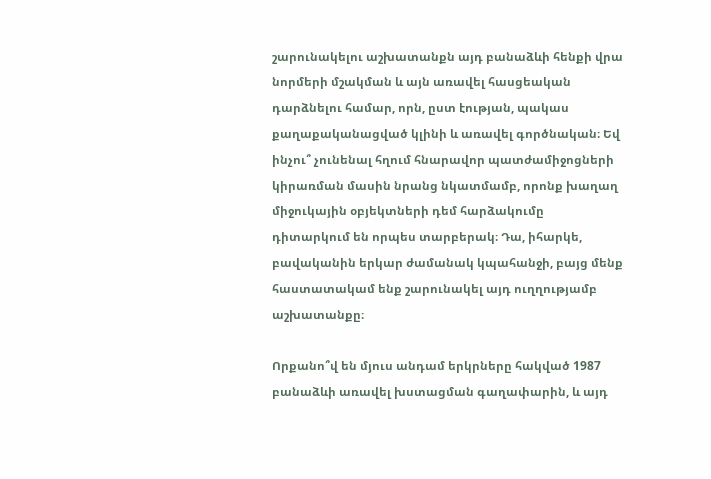շարունակելու աշխատանքն այդ բանաձևի հենքի վրա նորմերի մշակման և այն առավել հասցեական դարձնելու համար, որն, ըստ էության, պակաս քաղաքականացված կլինի և առավել գործնական։ Եվ ինչու՞ չունենալ հղում հնարավոր պատժամիջոցների կիրառման մասին նրանց նկատմամբ, որոնք խաղաղ միջուկային օբյեկտների դեմ հարձակումը դիտարկում են որպես տարբերակ։ Դա, իհարկե, բավականին երկար ժամանակ կպահանջի, բայց մենք հաստատակամ ենք շարունակել այդ ուղղությամբ աշխատանքը։

Որքանո՞վ են մյուս անդամ երկրները հակված 1987 բանաձևի առավել խստացման գաղափարին, և այդ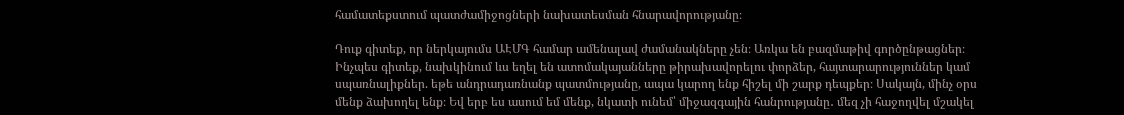համատեքստում պատժամիջոցների նախատեսման հնարավորությանը։

Դուք գիտեք, որ ներկայումս ԱԷՄԳ համար ամենալավ ժամանակները չեն։ Առկա են բազմաթիվ գործընթացներ։ Ինչպես գիտեք, նախկինում ևս եղել են ատոմակայանները թիրախավորելու փորձեր, հայտարարություններ կամ սպառնալիքներ. եթե անդրադառնանք պատմությանը, ապա կարող ենք հիշել մի շարք դեպքեր։ Սակայն, մինչ օրս մենք ձախողել ենք։ Եվ երբ ես ասում եմ մենք, նկատի ունեմ՝ միջազգային հանրությանը․ մեզ չի հաջողվել մշակել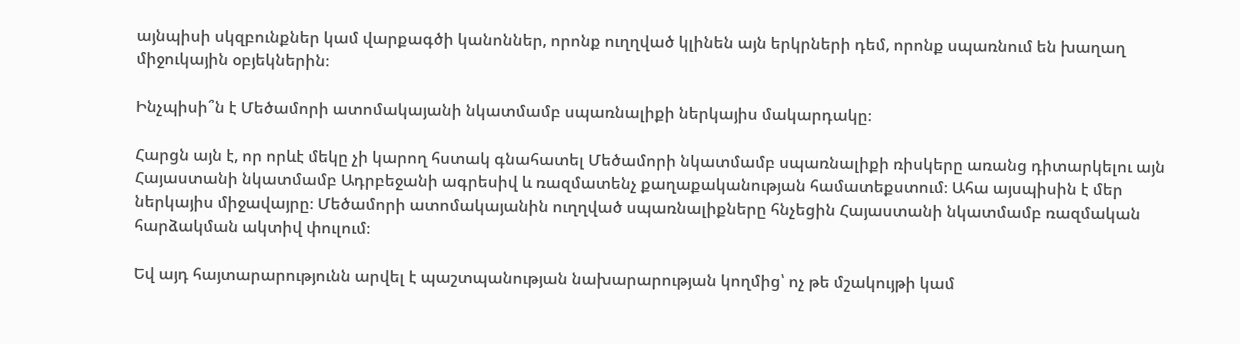այնպիսի սկզբունքներ կամ վարքագծի կանոններ, որոնք ուղղված կլինեն այն երկրների դեմ, որոնք սպառնում են խաղաղ միջուկային օբյեկներին։

Ինչպիսի՞ն է Մեծամորի ատոմակայանի նկատմամբ սպառնալիքի ներկայիս մակարդակը։

Հարցն այն է, որ որևէ մեկը չի կարող հստակ գնահատել Մեծամորի նկատմամբ սպառնալիքի ռիսկերը առանց դիտարկելու այն Հայաստանի նկատմամբ Ադրբեջանի ագրեսիվ և ռազմատենչ քաղաքականության համատեքստում։ Ահա այսպիսին է մեր ներկայիս միջավայրը։ Մեծամորի ատոմակայանին ուղղված սպառնալիքները հնչեցին Հայաստանի նկատմամբ ռազմական հարձակման ակտիվ փուլում։

Եվ այդ հայտարարությունն արվել է պաշտպանության նախարարության կողմից՝ ոչ թե մշակույթի կամ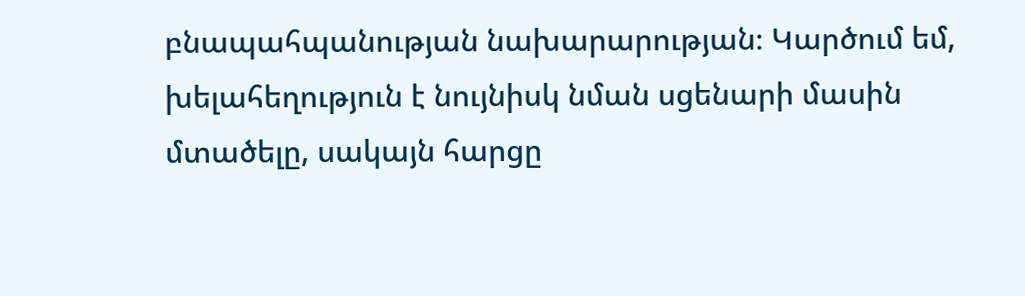բնապահպանության նախարարության։ Կարծում եմ, խելահեղություն է նույնիսկ նման սցենարի մասին մտածելը, սակայն հարցը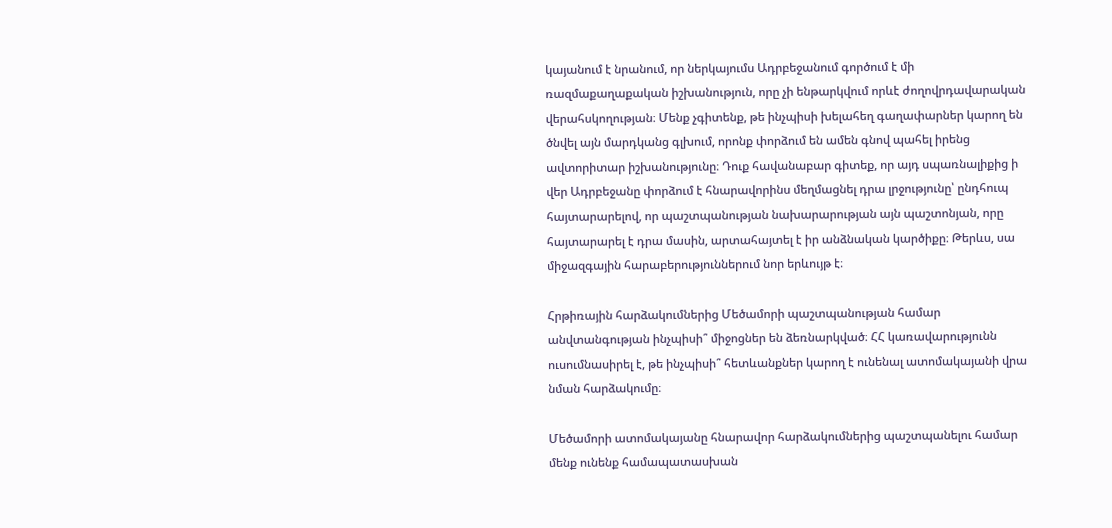կայանում է նրանում, որ ներկայումս Ադրբեջանում գործում է մի ռազմաքաղաքական իշխանություն, որը չի ենթարկվում որևէ ժողովրդավարական վերահսկողության։ Մենք չգիտենք, թե ինչպիսի խելահեղ գաղափարներ կարող են ծնվել այն մարդկանց գլխում, որոնք փորձում են ամեն գնով պահել իրենց ավտորիտար իշխանությունը։ Դուք հավանաբար գիտեք, որ այդ սպառնալիքից ի վեր Ադրբեջանը փորձում է հնարավորինս մեղմացնել դրա լրջությունը՝ ընդհուպ հայտարարելով, որ պաշտպանության նախարարության այն պաշտոնյան, որը հայտարարել է դրա մասին, արտահայտել է իր անձնական կարծիքը։ Թերևս, սա միջազգային հարաբերություններում նոր երևույթ է։

Հրթիռային հարձակումներից Մեծամորի պաշտպանության համար անվտանգության ինչպիսի՞ միջոցներ են ձեռնարկված։ ՀՀ կառավարությունն ուսումնասիրել է, թե ինչպիսի՞ հետևանքներ կարող է ունենալ ատոմակայանի վրա նման հարձակումը։

Մեծամորի ատոմակայանը հնարավոր հարձակումներից պաշտպանելու համար մենք ունենք համապատասխան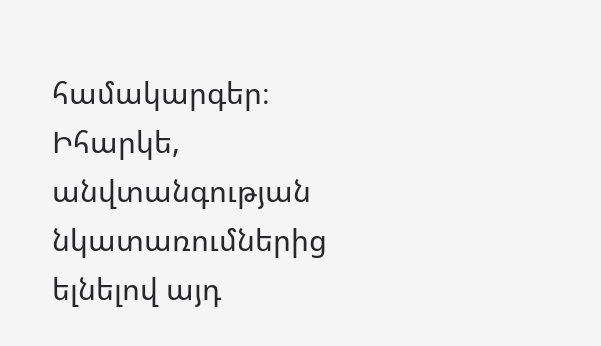համակարգեր։ Իհարկե, անվտանգության նկատառումներից ելնելով այդ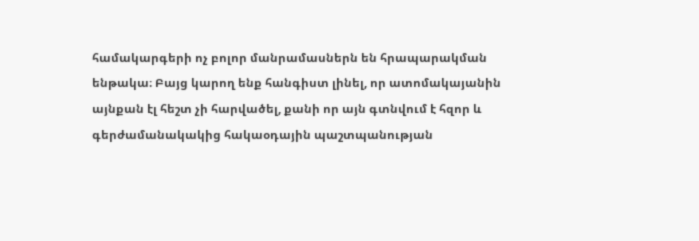համակարգերի ոչ բոլոր մանրամասներն են հրապարակման ենթակա։ Բայց կարող ենք հանգիստ լինել, որ ատոմակայանին այնքան էլ հեշտ չի հարվածել, քանի որ այն գտնվում է հզոր և գերժամանակակից հակաօդային պաշտպանության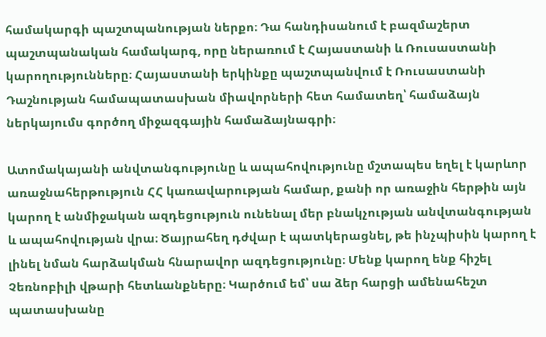համակարգի պաշտպանության ներքո։ Դա հանդիսանում է բազմաշերտ պաշտպանական համակարգ, որը ներառում է Հայաստանի և Ռուսաստանի կարողությունները։ Հայաստանի երկինքը պաշտպանվում է Ռուսաստանի Դաշնության համապատասխան միավորների հետ համատեղ՝ համաձայն ներկայումս գործող միջազգային համաձայնագրի։

Ատոմակայանի անվտանգությունը և ապահովությունը մշտապես եղել է կարևոր առաջնահերթություն ՀՀ կառավարության համար, քանի որ առաջին հերթին այն կարող է անմիջական ազդեցություն ունենալ մեր բնակչության անվտանգության և ապահովության վրա։ Ծայրահեղ դժվար է պատկերացնել, թե ինչպիսին կարող է լինել նման հարձակման հնարավոր ազդեցությունը։ Մենք կարող ենք հիշել Չեռնոբիլի վթարի հետևանքները։ Կարծում եմ՝ սա ձեր հարցի ամենահեշտ պատասխանը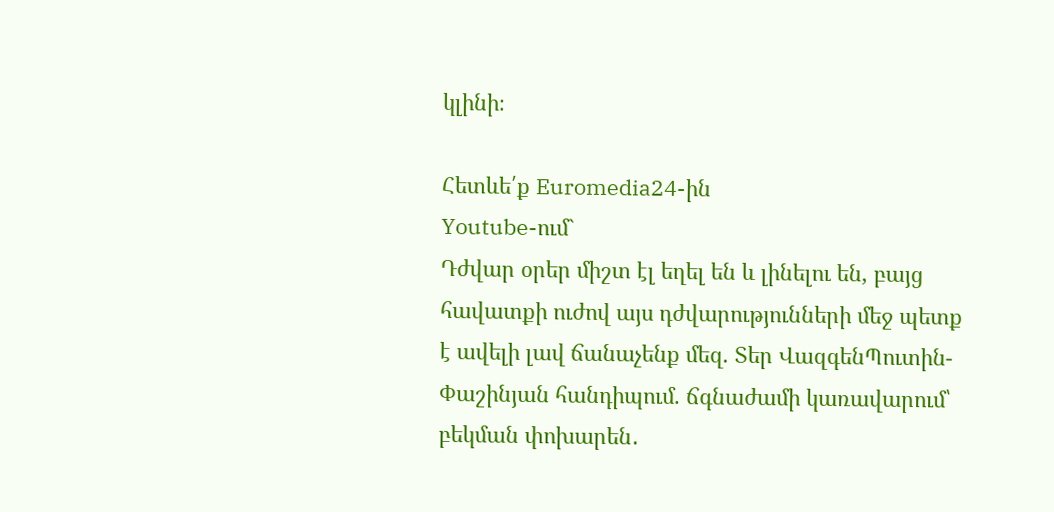կլինի։

Հետևե՛ք Euromedia24-ին
Youtube-ում`
Դժվար օրեր միշտ էլ եղել են և լինելու են, բայց հավատքի ուժով այս դժվարությունների մեջ պետք է ավելի լավ ճանաչենք մեզ. Տեր ՎազգենՊուտին-Փաշինյան հանդիպում. ճգնաժամի կառավարում՝ բեկման փոխարեն․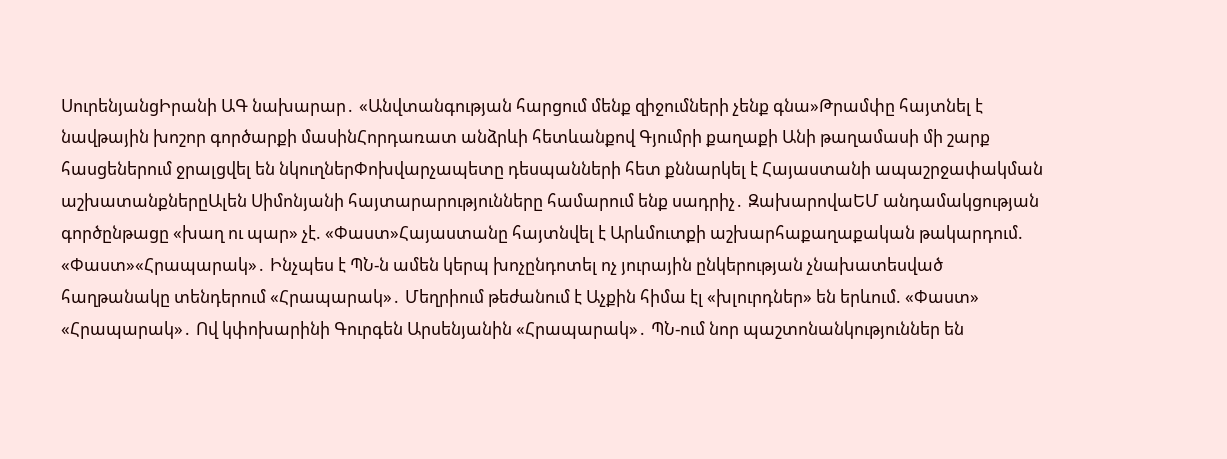ՍուրենյանցԻրանի ԱԳ նախարար․ «Անվտանգության հարցում մենք զիջումների չենք գնա»Թրամփը հայտնել է նավթային խոշոր գործարքի մասինՀորդառատ անձրևի հետևանքով Գյումրի քաղաքի Անի թաղամասի մի շարք հասցեներում ջրալցվել են նկուղներՓոխվարչապետը դեսպանների հետ քննարկել է Հայաստանի ապաշրջափակման աշխատանքներըԱլեն Սիմոնյանի հայտարարությունները համարում ենք սադրիչ․ ԶախարովաԵՄ անդամակցության գործընթացը «խաղ ու պար» չէ. «Փաստ»Հայաստանը հայտնվել է Արևմուտքի աշխարհաքաղաքական թակարդում. «Փաստ»«Հրապարակ»․ Ինչպես է ՊՆ-ն ամեն կերպ խոչընդոտել ոչ յուրային ընկերության չնախատեսված հաղթանակը տենդերում «Հրապարակ»․ Մեղրիում թեժանում է Աչքին հիմա էլ «խլուրդներ» են երևում. «Փաստ» «Հրապարակ»․ Ով կփոխարինի Գուրգեն Արսենյանին «Հրապարակ»․ ՊՆ-ում նոր պաշտոնանկություններ են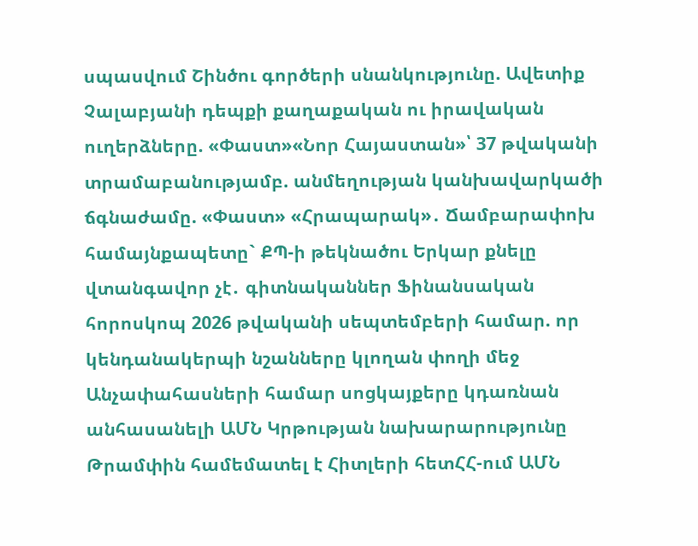սպասվում Շինծու գործերի սնանկությունը. Ավետիք Չալաբյանի դեպքի քաղաքական ու իրավական ուղերձները. «Փաստ»«Նոր Հայաստան»՝ 37 թվականի տրամաբանությամբ. անմեղության կանխավարկածի ճգնաժամը. «Փաստ» «Հրապարակ»․ Ճամբարափոխ համայնքապետը` ՔՊ-ի թեկնածու Երկար քնելը վտանգավոր չէ․ գիտնականներ Ֆինանսական հորոսկոպ 2026 թվականի սեպտեմբերի համար. որ կենդանակերպի նշանները կլողան փողի մեջ Անչափահասների համար սոցկայքերը կդառնան անհասանելի ԱՄՆ Կրթության նախարարությունը Թրամփին համեմատել է Հիտլերի հետՀՀ-ում ԱՄՆ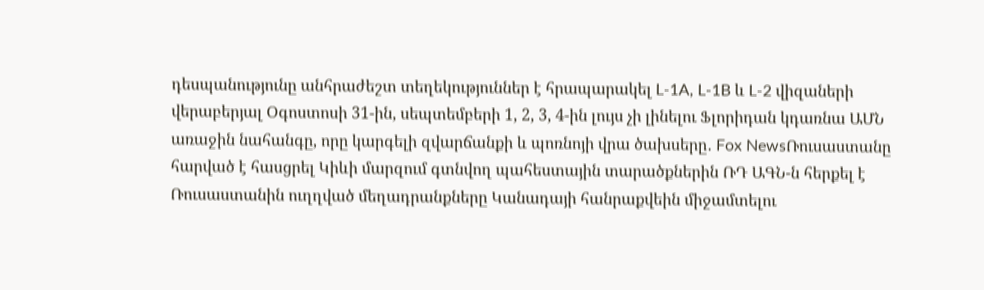դեսպանությունը անհրաժեշտ տեղեկություններ է հրապարակել L-1A, L-1B և L-2 վիզաների վերաբերյալ Օգոստոսի 31-ին, սեպտեմբերի 1, 2, 3, 4-ին լույս չի լինելու Ֆլորիդան կդառնա ԱՄՆ առաջին նահանգը, որը կարգելի զվարճանքի և պոռնոյի վրա ծախսերը․ Fox NewsՌուսաստանը հարված է հասցրել Կիևի մարզում գտնվող պահեստային տարածքներին ՌԴ ԱԳՆ-ն հերքել է Ռուսաստանին ուղղված մեղադրանքները Կանադայի հանրաքվեին միջամտելու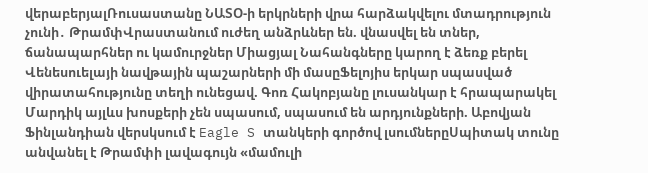վերաբերյալՌուսաստանը ՆԱՏՕ-ի երկրների վրա հարձակվելու մտադրություն չունի․ ԹրամփՎրաստանում ուժեղ անձրևներ են. վնասվել են տներ, ճանապարհներ ու կամուրջներ Միացյալ Նահանգները կարող է ձեռք բերել Վենեսուելայի նավթային պաշարների մի մասըՖելոյիս երկար սպասված վիրատահությունը տեղի ունեցավ. Գոռ Հակոբյանը լուսանկար է հրապարակել Մարդիկ այլևս խոսքերի չեն սպասում, սպասում են արդյունքների. Աբովյան Ֆինլանդիան վերսկսում է Eagle S տանկերի գործով լսումներըՍպիտակ տունը անվանել է Թրամփի լավագույն «մամուլի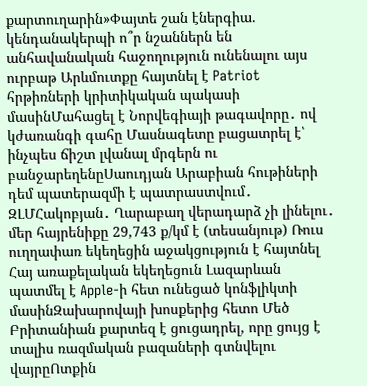քարտուղարին»Փայտե շան էներգիա. կենդանակերպի ո՞ր նշաններն են անհավանական հաջողություն ունենալու այս ուրբաթ Արևմուտքը հայտնել է Patriot հրթիռների կրիտիկական պակասի մասինՄահացել է Նորվեգիայի թագավորը․ ով կժառանգի գահը Մասնագետը բացատրել է՝ ինչպես ճիշտ լվանալ մրգերն ու բանջարեղենըՍաուդյան Արաբիան հութիների դեմ պատերազմի է պատրաստվում․ ԶԼՄՀակոբյան․ Ղարաբաղ վերադարձ չի լինելու․ մեր հայրենիքը 29,743 ք/կմ է (տեսանյութ) Ռուս ուղղափառ եկեղեցին աջակցություն է հայտնել Հայ առաքելական եկեղեցուն Լազարևան պատմել է Apple-ի հետ ունեցած կոնֆլիկտի մասինԶախարովայի խոսքերից հետո Մեծ Բրիտանիան քարտեզ է ցուցադրել, որը ցույց է տալիս ռազմական բազաների գտնվելու վայրըՈտքին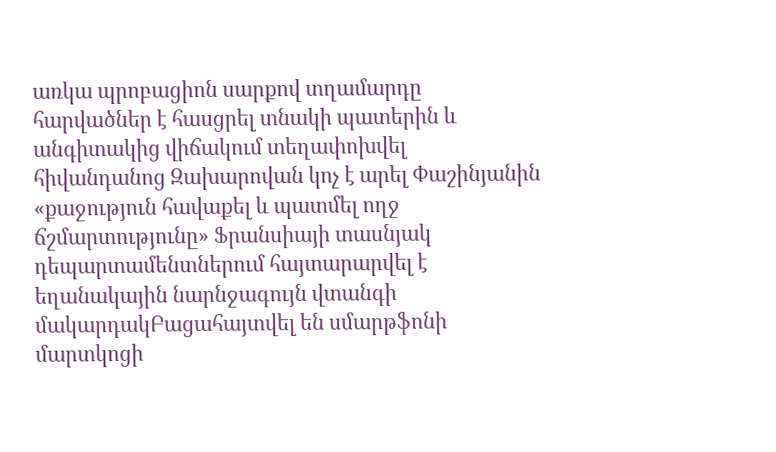առկա պրոբացիոն սարքով տղամարդը հարվածներ է հասցրել տնակի պատերին և անգիտակից վիճակում տեղափոխվել հիվանդանոց Զախարովան կոչ է արել Փաշինյանին «քաջություն հավաքել և պատմել ողջ ճշմարտությունը» Ֆրանսիայի տասնյակ դեպարտամենտներում հայտարարվել է եղանակային նարնջագույն վտանգի մակարդակԲացահայտվել են սմարթֆոնի մարտկոցի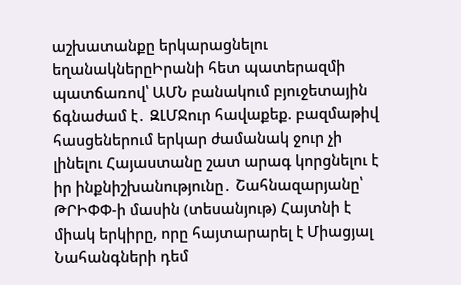աշխատանքը երկարացնելու եղանակներըԻրանի հետ պատերազմի պատճառով՝ ԱՄՆ բանակում բյուջետային ճգնաժամ է․ ԶԼՄՋուր հավաքեք. բազմաթիվ հասցեներում երկար ժամանակ ջուր չի լինելու Հայաստանը շատ արագ կորցնելու է իր ինքնիշխանությունը․ Շահնազարյանը՝ ԹՐԻՓՓ-ի մասին (տեսանյութ) Հայտնի է միակ երկիրը, որը հայտարարել է Միացյալ Նահանգների դեմ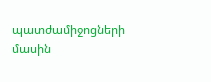պատժամիջոցների մասին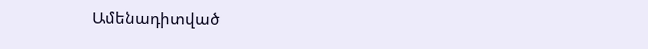Ամենադիտված